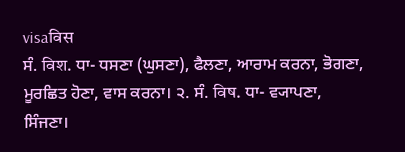visaविस
ਸੰ. विश. ਧਾ- ਧਸਣਾ (ਘੁਸਣਾ), ਫੈਲਣਾ, ਆਰਾਮ ਕਰਨਾ, ਭੋਗਣਾ, ਮੂਰਛਿਤ ਹੋਣਾ, ਵਾਸ ਕਰਨਾ। ੨. ਸੰ. विष. ਧਾ- ਵ੍ਯਾਪਣਾ, ਸਿੰਜਣਾ।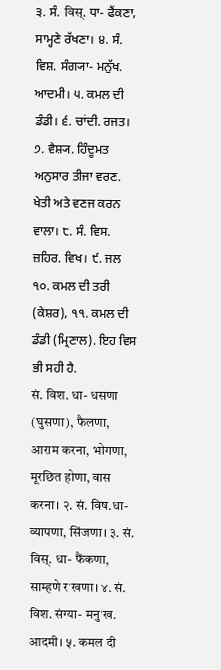੩. ਸੰ. विस्. ਧਾ- ਫੈਂਕਣਾ, ਸਾਮ੍ਹਣੇ ਰੱਖਣਾ। ੪. ਸੰ. ਵਿਸ਼. ਸੰਗ੍ਯਾ- ਮਨੁੱਖ. ਆਦਮੀ। ੫. ਕਮਲ ਦੀ ਡੰਡੀ। ੬. ਚਾਂਦੀ. ਰਜਤ। ੭. ਵੈਸ਼੍ਯ. ਹਿੰਦੂਮਤ ਅਨੁਸਾਰ ਤੀਜਾ ਵਰਣ. ਖੇਤੀ ਅਤੇ ਵਣਜ ਕਰਨ ਵਾਲਾ। ੮. ਸੰ. ਵਿਸ. ਜ਼ਹਿਰ. ਵਿਖ। ੯. ਜਲ ੧੦. ਕਮਲ ਦੀ ਤਰੀ (ਕੇਸ਼ਰ), ੧੧. ਕਮਲ ਦੀ ਡੰਡੀ (ਮ੍ਰਿਣਾਲ). ਇਹ ਵਿਸ ਭੀ ਸਹੀ ਹੈ.
सं. विश. धा- धसणा (घुसणा), फैलणा, आराम करना, भोगणा, मूरछित होणा, वास करना। २. सं. विष.धा- व्यापणा, सिंजणा। ३. सं. विस्. धा- फैंकणा, साम्हणे रॱखणा। ४. सं. विश. संग्या- मनुॱख. आदमी। ५. कमल दी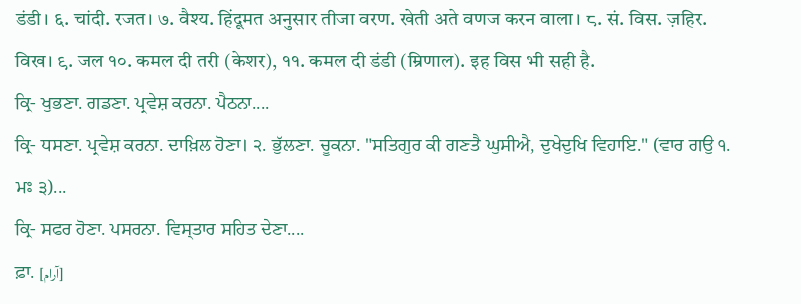डंडी। ६. चांदी. रजत। ७. वैश्य. हिंदूमत अनुसार तीजा वरण. खेती अते वणज करन वाला। ८. सं. विस. ज़हिर. विख। ९. जल १०. कमल दी तरी (केशर), ११. कमल दी डंडी (म्रिणाल). इह विस भी सही है.
ਕ੍ਰਿ- ਖੁਭਣਾ. ਗਡਣਾ. ਪ੍ਰਵੇਸ਼ ਕਰਨਾ. ਪੈਠਨਾ....
ਕ੍ਰਿ- ਧਸਣਾ. ਪ੍ਰਵੇਸ਼ ਕਰਨਾ. ਦਾਖ਼ਿਲ ਹੋਣਾ। ੨. ਭੁੱਲਣਾ. ਚੂਕਨਾ. "ਸਤਿਗੁਰ ਕੀ ਗਣਤੈ ਘੁਸੀਐ, ਦੁਖੇਦੁਖਿ ਵਿਹਾਇ." (ਵਾਰ ਗਉ ੧. ਮਃ ੩)...
ਕ੍ਰਿ- ਸਫਰ ਹੋਣਾ. ਪਸਰਨਾ. ਵਿਸ੍ਤਾਰ ਸਹਿਤ ਦੇਣਾ....
ਫ਼ਾ. [آرام]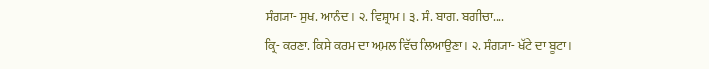ਸੰਗ੍ਯਾ- ਸੁਖ. ਆਨੰਦ। ੨. ਵਿਸ਼੍ਰਾਮ। ੩. ਸੰ. ਬਾਗ. ਬਗੀਚਾ....
ਕ੍ਰਿ- ਕਰਣਾ. ਕਿਸੇ ਕਰਮ ਦਾ ਅ਼ਮਲ ਵਿੱਚ ਲਿਆਉਣਾ। ੨. ਸੰਗ੍ਯਾ- ਖੱਟੇ ਦਾ ਬੂਟਾ।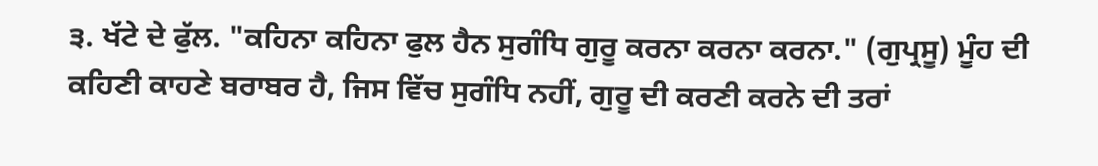੩. ਖੱਟੇ ਦੇ ਫੁੱਲ. "ਕਹਿਨਾ ਕਹਿਨਾ ਫੁਲ ਹੈਨ ਸੁਗੰਧਿ ਗੁਰੂ ਕਰਨਾ ਕਰਨਾ ਕਰਨਾ." (ਗੁਪ੍ਰਸੂ) ਮੂੰਹ ਦੀ ਕਹਿਣੀ ਕਾਹਣੇ ਬਰਾਬਰ ਹੈ, ਜਿਸ ਵਿੱਚ ਸੁਗੰਧਿ ਨਹੀਂ, ਗੁਰੂ ਦੀ ਕਰਣੀ ਕਰਨੇ ਦੀ ਤਰਾਂ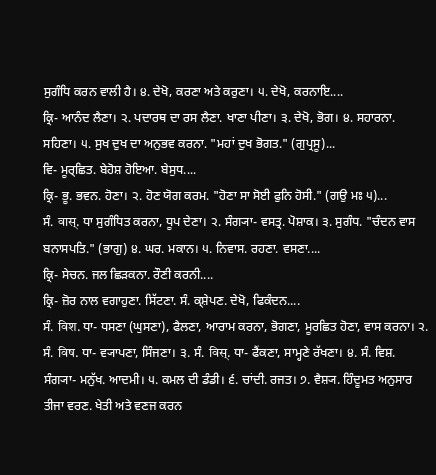ਸੁਗੰਧਿ ਕਰਨ ਵਾਲੀ ਹੈ। ੪. ਦੇਖੋ, ਕਰਣਾ ਅਤੇ ਕਰੁਣਾ। ੫. ਦੇਖੋ, ਕਰਨਾਇ....
ਕ੍ਰਿ- ਆਨੰਦ ਲੈਣਾ। ੨. ਪਦਾਰਥ ਦਾ ਰਸ ਲੈਣਾ. ਖਾਣਾ ਪੀਣਾ। ੩. ਦੇਖੋ, ਭੋਗ। ੪. ਸਹਾਰਨਾ. ਸਹਿਣਾ। ੫. ਸੁਖ ਦੁਖ ਦਾ ਅਨੁਭਵ ਕਰਨਾ. "ਮਹਾਂ ਦੁਖ ਭੋਗਤ." (ਗੁਪ੍ਰਸੂ)...
ਵਿ- ਮੂਰ੍ਛਿਤ. ਬੇਹੋਸ਼ ਹੋਇਆ. ਬੇਸੁਧ....
ਕ੍ਰਿ- ਭੂ. ਭਵਨ. ਹੋਣਾ। ੨. ਹੋਣ ਯੋਗ ਕਰਮ. "ਹੋਣਾ ਸਾ ਸੋਈ ਫੁਨਿ ਹੋਸੀ." (ਗਉ ਮਃ ੫)...
ਸੰ. वास्. ਧਾ ਸੁਗੰਧਿਤ ਕਰਨਾ, ਧੂਪ ਦੇਣਾ। ੨. ਸੰਗ੍ਯਾ- ਵਸਤ੍ਰ. ਪੋਸ਼ਾਕ। ੩. ਸੁਗੰਧ. "ਚੰਦਨ ਵਾਸ ਬਨਾਸਪਤਿ." (ਭਾਗੁ) ੪. ਘਰ. ਮਕਾਨ। ੫. ਨਿਵਾਸ. ਰਹਣਾ. ਵਸਣਾ....
ਕ੍ਰਿ- ਸੇਚਨ. ਜਲ ਛਿੜਕਨਾ. ਰੌਣੀ ਕਰਨੀ....
ਕ੍ਰਿ- ਜ਼ੋਰ ਨਾਲ ਵਗਾਹੁਣਾ. ਸਿੱਟਣਾ. ਸੰ. ਕ੍ਸ਼ੇਪਣ. ਦੇਖੋ, ਫਿਕੰਦਨ....
ਸੰ. विश. ਧਾ- ਧਸਣਾ (ਘੁਸਣਾ), ਫੈਲਣਾ, ਆਰਾਮ ਕਰਨਾ, ਭੋਗਣਾ, ਮੂਰਛਿਤ ਹੋਣਾ, ਵਾਸ ਕਰਨਾ। ੨. ਸੰ. विष. ਧਾ- ਵ੍ਯਾਪਣਾ, ਸਿੰਜਣਾ। ੩. ਸੰ. विस्. ਧਾ- ਫੈਂਕਣਾ, ਸਾਮ੍ਹਣੇ ਰੱਖਣਾ। ੪. ਸੰ. ਵਿਸ਼. ਸੰਗ੍ਯਾ- ਮਨੁੱਖ. ਆਦਮੀ। ੫. ਕਮਲ ਦੀ ਡੰਡੀ। ੬. ਚਾਂਦੀ. ਰਜਤ। ੭. ਵੈਸ਼੍ਯ. ਹਿੰਦੂਮਤ ਅਨੁਸਾਰ ਤੀਜਾ ਵਰਣ. ਖੇਤੀ ਅਤੇ ਵਣਜ ਕਰਨ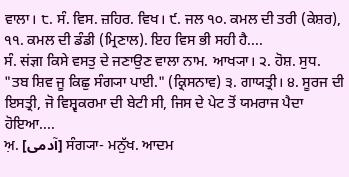ਵਾਲਾ। ੮. ਸੰ. ਵਿਸ. ਜ਼ਹਿਰ. ਵਿਖ। ੯. ਜਲ ੧੦. ਕਮਲ ਦੀ ਤਰੀ (ਕੇਸ਼ਰ), ੧੧. ਕਮਲ ਦੀ ਡੰਡੀ (ਮ੍ਰਿਣਾਲ). ਇਹ ਵਿਸ ਭੀ ਸਹੀ ਹੈ....
ਸੰ. संज्ञा ਕਿਸੇ ਵਸਤੁ ਦੇ ਜਣਾਉਣ ਵਾਲਾ ਨਾਮ. ਆਖ੍ਯਾ। ੨. ਹੋਸ਼. ਸੁਧ. "ਤਬ ਸ਼ਿਵ ਜੂ ਕਿਛੁ ਸੰਗ੍ਯਾ ਪਾਈ." (ਕ੍ਰਿਸਨਾਵ) ੩. ਗਾਯਤ੍ਰੀ। ੪. ਸੂਰਜ ਦੀ ਇਸਤ੍ਰੀ, ਜੋ ਵਿਸ਼੍ਵਕਰਮਾ ਦੀ ਬੇਟੀ ਸੀ, ਜਿਸ ਦੇ ਪੇਟ ਤੋਂ ਯਮਰਾਜ ਪੈਦਾ ਹੋਇਆ....
ਅ਼. [آدمی] ਸੰਗ੍ਯਾ- ਮਨੁੱਖ. ਆਦਮ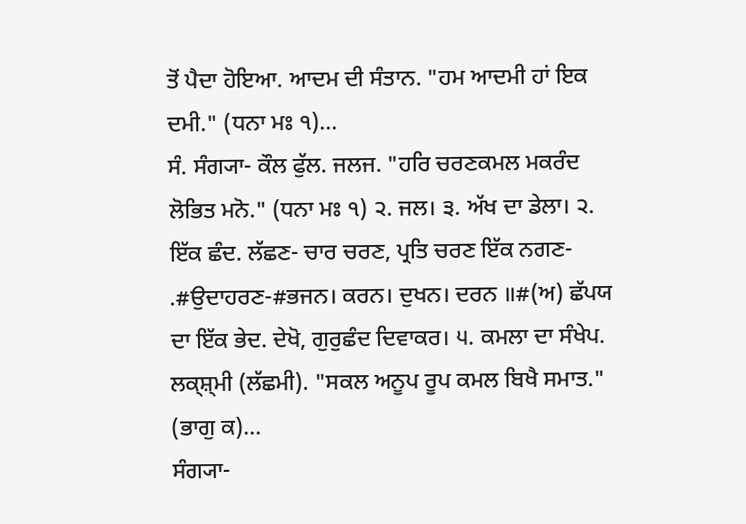ਤੋਂ ਪੈਦਾ ਹੋਇਆ. ਆਦਮ ਦੀ ਸੰਤਾਨ. "ਹਮ ਆਦਮੀ ਹਾਂ ਇਕ ਦਮੀ." (ਧਨਾ ਮਃ ੧)...
ਸੰ. ਸੰਗ੍ਯਾ- ਕੌਲ ਫੁੱਲ. ਜਲਜ. "ਹਰਿ ਚਰਣਕਮਲ ਮਕਰੰਦ ਲੋਭਿਤ ਮਨੋ." (ਧਨਾ ਮਃ ੧) ੨. ਜਲ। ੩. ਅੱਖ ਦਾ ਡੇਲਾ। ੨. ਇੱਕ ਛੰਦ. ਲੱਛਣ- ਚਾਰ ਚਰਣ, ਪ੍ਰਤਿ ਚਰਣ ਇੱਕ ਨਗਣ- .#ਉਦਾਹਰਣ-#ਭਜਨ। ਕਰਨ। ਦੁਖਨ। ਦਰਨ ॥#(ਅ) ਛੱਪਯ ਦਾ ਇੱਕ ਭੇਦ. ਦੇਖੋ, ਗੁਰੁਛੰਦ ਦਿਵਾਕਰ। ੫. ਕਮਲਾ ਦਾ ਸੰਖੇਪ. ਲਕ੍ਸ਼੍ਮੀ (ਲੱਛਮੀ). "ਸਕਲ ਅਨੂਪ ਰੂਪ ਕਮਲ ਬਿਖੈ ਸਮਾਤ." (ਭਾਗੁ ਕ)...
ਸੰਗ੍ਯਾ-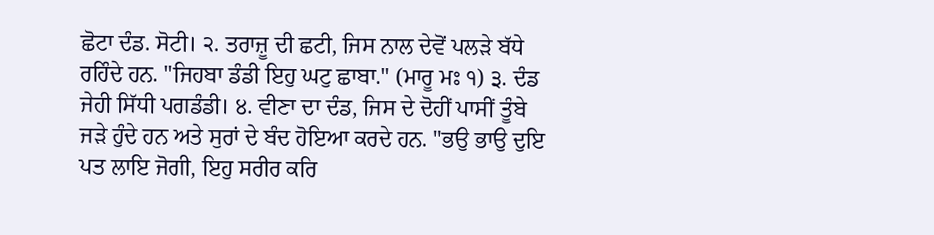ਛੋਟਾ ਦੰਡ. ਸੋਟੀ। ੨. ਤਰਾਜ਼ੂ ਦੀ ਛਟੀ, ਜਿਸ ਨਾਲ ਦੇਵੋਂ ਪਲੜੇ ਬੱਧੇ ਰਹਿੰਦੇ ਹਨ. "ਜਿਹਬਾ ਡੰਡੀ ਇਹੁ ਘਟੁ ਛਾਬਾ." (ਮਾਰੂ ਮਃ ੧) ੩. ਦੰਡ ਜੇਹੀ ਸਿੱਧੀ ਪਗਡੰਡੀ। ੪. ਵੀਣਾ ਦਾ ਦੰਡ, ਜਿਸ ਦੇ ਦੋਹੀਂ ਪਾਸੀਂ ਤੂੰਬੇ ਜੜੇ ਹੁੰਦੇ ਹਨ ਅਤੇ ਸੁਰਾਂ ਦੇ ਬੰਦ ਹੋਇਆ ਕਰਦੇ ਹਨ. "ਭਉ ਭਾਉ ਦੁਇ ਪਤ ਲਾਇ ਜੋਗੀ, ਇਹੁ ਸਰੀਰ ਕਰਿ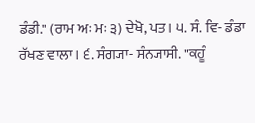ਡੰਡੀ." (ਰਾਮ ਅਃ ਮਃ ੩) ਦੇਖੋ, ਪਤ। ੫. ਸੰ. ਵਿ- ਡੰਡਾ ਰੱਖਣ ਵਾਲਾ। ੬. ਸੰਗ੍ਯਾ- ਸੰਨ੍ਯਾਸੀ. "ਕਹੂੰ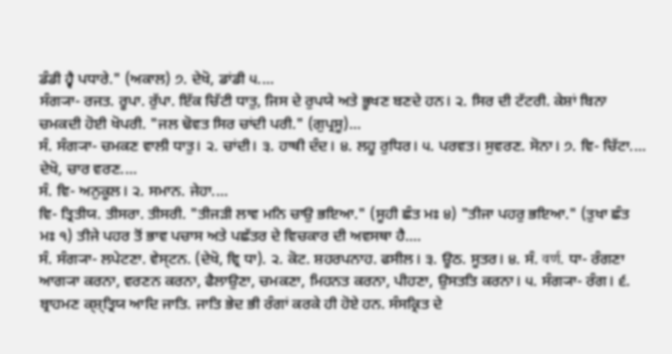ਡੰਡੀ ਹ੍ਵੈ ਪਧਾਰੇ." (ਅਕਾਲ) ੭. ਦੇਖੋ, ਡਾਂਡੀ ੫....
ਸੰਗ੍ਯਾ- ਰਜਤ. ਰੂਪਾ. ਰੁੱਪਾ. ਇੱਕ ਚਿੱਟੀ ਧਾਤੁ, ਜਿਸ ਦੇ ਰੁਪਯੇ ਅਤੇ ਭੂਖਣ ਬਣਦੇ ਹਨ। ੨. ਸਿਰ ਦੀ ਟੱਟਰੀ. ਕੇਸ਼ਾਂ ਬਿਨਾ ਚਮਕਦੀ ਹੋਈ ਖੋਪਰੀ. "ਜਲ ਢੋਵਤ ਸਿਰ ਚਾਂਦੀ ਪਰੀ." (ਗੁਪ੍ਰਸੂ)...
ਸੰ. ਸੰਗ੍ਯਾ- ਚਮਕਣ ਵਾਲੀ ਧਾਤੁ। ੨. ਚਾਂਦੀ। ੩. ਹਾਥੀ ਦੰਦ। ੪. ਲਹੂ ਰੁਧਿਰ। ੫. ਪਰਵਤ। ਸੁਵਰਣ. ਸੋਨਾ। ੭. ਵਿ- ਚਿੱਟਾ....
ਦੇਖੋ, ਚਾਰ ਵਰਣ....
ਸੰ. ਵਿ- ਅਨੁਕੂਲ। ੨. ਸਮਾਨ. ਜੇਹਾ....
ਵਿ- ਤ੍ਰਿਤੀਯ. ਤੀਸਰਾ. ਤੀਸਰੀ. "ਤੀਜੜੀ ਲਾਵ ਮਨਿ ਚਾਉ ਭਇਆ." (ਸੂਹੀ ਛੰਤ ਮਃ ੪) "ਤੀਜਾ ਪਹਰੁ ਭਇਆ." (ਤੁਖਾ ਛੰਤ ਮਃ ੧) ਤੀਜੇ ਪਹਰ ਤੋਂ ਭਾਵ ਪਚਾਸ ਅਤੇ ਪਛੱਤਰ ਦੇ ਵਿਚਕਾਰ ਦੀ ਅਵਸਥਾ ਹੈ....
ਸੰ. ਸੰਗ੍ਯਾ- ਲਪੇਟਣਾ. ਵੇਸ੍ਟਨ. (ਦੇਖੋ, ਵ੍ਰਿ ਧਾ). ੨. ਕੋਟ. ਸ਼ਹਰਪਨਾਹ. ਫਸੀਲ। ੩. ਊਠ. ਸੂਤਰ। ੪. ਸੰ. वर्ण. ਧਾ- ਰੰਗਣਾ ਆਗ੍ਯਾ ਕਰਨਾ, ਵਰਣਨ ਕਰਨਾ, ਫੈਲਾਉਣਾ, ਚਮਕਣਾ, ਮਿਹਨਤ ਕਰਨਾ, ਪੀਹਣਾ, ਉਸਤਤਿ ਕਰਨਾ। ੫. ਸੰਗ੍ਯਾ- ਰੰਗ। ੬. ਬ੍ਰਾਹਮਣ ਕ੍ਸ਼੍ਤ੍ਰਿਯ ਆਦਿ ਜਾਤਿ. ਜਾਤਿ ਭੇਦ ਭੀ ਰੰਗਾਂ ਕਰਕੇ ਹੀ ਹੋਏ ਹਨ. ਸੰਸਕ੍ਰਿਤ ਦੇ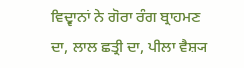ਵਿਦ੍ਵਾਨਾਂ ਨੇ ਗੋਰਾ ਰੰਗ ਬ੍ਰਾਹਮਣ ਦਾ, ਲਾਲ ਛਤ੍ਰੀ ਦਾ, ਪੀਲਾ ਵੈਸ਼੍ਯ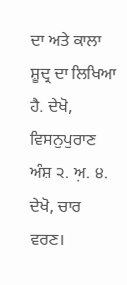ਦਾ ਅਤੇ ਕਾਲਾ ਸ਼ੂਦ੍ਰ ਦਾ ਲਿਖਿਆ ਹੈ. ਦੇਖੋ, ਵਿਸਨੁਪੁਰਾਣ ਅੰਸ਼ ੨. ਅ਼. ੪. ਦੇਖੋ, ਚਾਰ ਵਰਣ।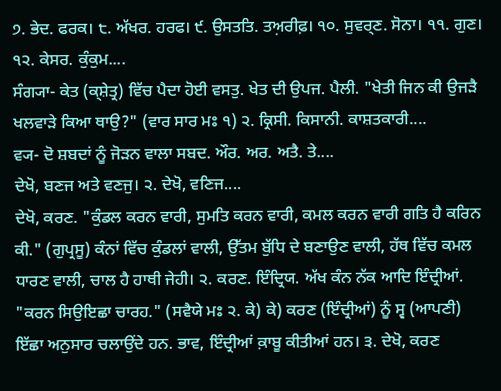੭. ਭੇਦ. ਫਰਕ। ੮. ਅੱਖਰ. ਹਰਫ। ੯. ਉਸਤਤਿ. ਤਅ਼ਰੀਫ਼। ੧੦. ਸੁਵਰ੍ਣ. ਸੋਨਾ। ੧੧. ਗੁਣ। ੧੨. ਕੇਸਰ. ਕੁੰਕੁਮ....
ਸੰਗ੍ਯਾ- ਕੇਤ (ਕ੍ਸ਼ੇਤ੍ਰ) ਵਿੱਚ ਪੈਦਾ ਹੋਈ ਵਸਤੁ. ਖੇਤ ਦੀ ਉਪਜ. ਪੈਲੀ. "ਖੇਤੀ ਜਿਨ ਕੀ ਉਜੜੈ ਖਲਵਾੜੇ ਕਿਆ ਥਾਉ?" (ਵਾਰ ਸਾਰ ਮਃ ੧) ੨. ਕ੍ਰਿਸੀ. ਕਿਸਾਨੀ. ਕਾਸ਼ਤਕਾਰੀ....
ਵ੍ਯ- ਦੋ ਸ਼ਬਦਾਂ ਨੂੰ ਜੋੜਨ ਵਾਲਾ ਸਬਦ. ਔਰ. ਅਰ. ਅਤੈ. ਤੇ....
ਦੇਖੋ, ਬਣਜ ਅਤੇ ਵਣਜੁ। ੨. ਦੇਖੋ, ਵਣਿਜ....
ਦੇਖੋ, ਕਰਣ. "ਕੁੰਡਲ ਕਰਨ ਵਾਰੀ, ਸੁਮਤਿ ਕਰਨ ਵਾਰੀ, ਕਮਲ ਕਰਨ ਵਾਰੀ ਗਤਿ ਹੈ ਕਰਿਨ ਕੀ." (ਗੁਪ੍ਰਸੂ) ਕੰਨਾਂ ਵਿੱਚ ਕੁੰਡਲਾਂ ਵਾਲੀ, ਉੱਤਮ ਬੁੱਧਿ ਦੇ ਬਣਾਉਣ ਵਾਲੀ, ਹੱਥ ਵਿੱਚ ਕਮਲ ਧਾਰਣ ਵਾਲੀ, ਚਾਲ ਹੈ ਹਾਥੀ ਜੇਹੀ। ੨. ਕਰਣ. ਇੰਦ੍ਰਿਯ. ਅੱਖ ਕੰਨ ਨੱਕ ਆਦਿ ਇੰਦ੍ਰੀਆਂ. "ਕਰਨ ਸਿਉਇਛਾ ਚਾਰਹ." (ਸਵੈਯੇ ਮਃ ੨. ਕੇ) ਕੇ) ਕਰਣ (ਇੰਦ੍ਰੀਆਂ) ਨੂੰ ਸ੍ਵ (ਆਪਣੀ) ਇੱਛਾ ਅਨੁਸਾਰ ਚਲਾਉਂਦੇ ਹਨ. ਭਾਵ, ਇੰਦ੍ਰੀਆਂ ਕ਼ਾਬੂ ਕੀਤੀਆਂ ਹਨ। ੩. ਦੇਖੋ, ਕਰਣ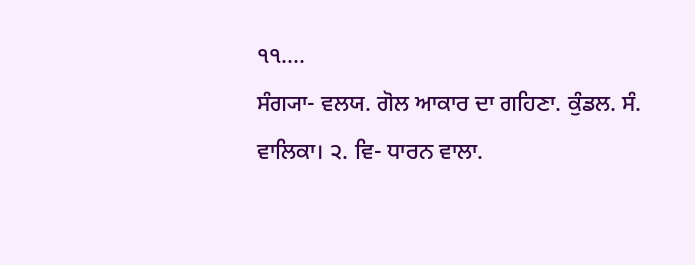੧੧....
ਸੰਗ੍ਯਾ- ਵਲਯ. ਗੋਲ ਆਕਾਰ ਦਾ ਗਹਿਣਾ. ਕੁੰਡਲ. ਸੰ. ਵਾਲਿਕਾ। ੨. ਵਿ- ਧਾਰਨ ਵਾਲਾ.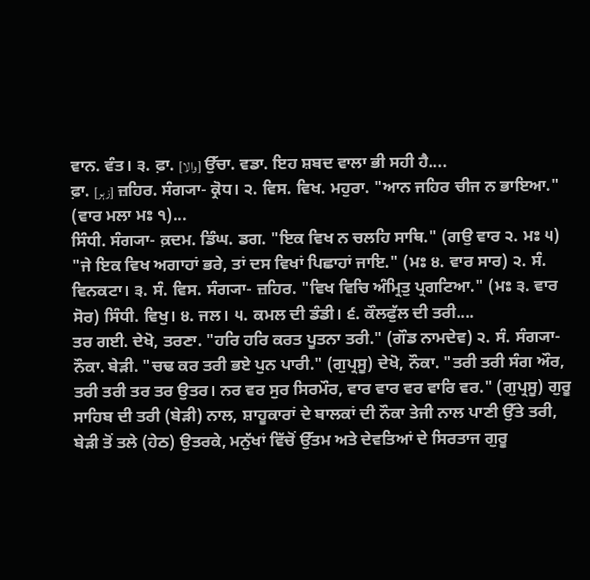ਵਾਨ. ਵੰਤ। ੩. ਫ਼ਾ. [والا] ਉੱਚਾ. ਵਡਾ. ਇਹ ਸ਼ਬਦ ਵਾਲਾ ਭੀ ਸਹੀ ਹੈ....
ਫ਼ਾ. [زہر] ਜ਼ਹਿਰ. ਸੰਗ੍ਯਾ- ਕ੍ਰੋਧ। ੨. ਵਿਸ. ਵਿਖ. ਮਹੁਰਾ. "ਆਨ ਜਹਿਰ ਚੀਜ ਨ ਭਾਇਆ." (ਵਾਰ ਮਲਾ ਮਃ ੧)...
ਸਿੰਧੀ. ਸੰਗ੍ਯਾ- ਕ਼ਦਮ. ਡਿੰਘ. ਡਗ. "ਇਕ ਵਿਖ ਨ ਚਲਹਿ ਸਾਥਿ." (ਗਉ ਵਾਰ ੨. ਮਃ ੫) "ਜੇ ਇਕ ਵਿਖ ਅਗਾਹਾਂ ਭਰੇ, ਤਾਂ ਦਸ ਵਿਖਾਂ ਪਿਛਾਹਾਂ ਜਾਇ." (ਮਃ ੪. ਵਾਰ ਸਾਰ) ੨. ਸੰ. ਵਿਨਕਟਾ। ੩. ਸੰ. ਵਿਸ. ਸੰਗ੍ਯਾ- ਜ਼ਹਿਰ. "ਵਿਖ ਵਿਚਿ ਅੰਮ੍ਰਿਤੁ ਪ੍ਰਗਟਿਆ." (ਮਃ ੩. ਵਾਰ ਸੋਰ) ਸਿੰਧੀ. ਵਿਖੁ। ੪. ਜਲ। ੫. ਕਮਲ ਦੀ ਡੰਡੀ। ੬. ਕੌਲਫੁੱਲ ਦੀ ਤਰੀ....
ਤਰ ਗਈ. ਦੇਖੋ, ਤਰਣਾ. "ਹਰਿ ਹਰਿ ਕਰਤ ਪੂਤਨਾ ਤਰੀ." (ਗੌਡ ਨਾਮਦੇਵ) ੨. ਸੰ. ਸੰਗ੍ਯਾ- ਨੌਕਾ. ਬੇੜੀ. "ਚਢ ਕਰ ਤਰੀ ਭਏ ਪੁਨ ਪਾਰੀ." (ਗੁਪ੍ਰਸੂ) ਦੇਖੋ, ਨੌਕਾ. "ਤਰੀ ਤਰੀ ਸੰਗ ਔਰ, ਤਰੀ ਤਰੀ ਤਰ ਤਰ ਉਤਰ। ਨਰ ਵਰ ਸੁਰ ਸਿਰਮੌਰ, ਵਾਰ ਵਾਰ ਵਰ ਵਾਰਿ ਵਰ." (ਗੁਪ੍ਰਸੂ) ਗੁਰੂ ਸਾਹਿਬ ਦੀ ਤਰੀ (ਬੇੜੀ) ਨਾਲ, ਸ਼ਾਹੂਕਾਰਾਂ ਦੇ ਬਾਲਕਾਂ ਦੀ ਨੌਕਾ ਤੇਜੀ ਨਾਲ ਪਾਣੀ ਉੱਤੇ ਤਰੀ, ਬੇੜੀ ਤੋਂ ਤਲੇ (ਹੇਠ) ਉਤਰਕੇ, ਮਨੁੱਖਾਂ ਵਿੱਚੋਂ ਉੱਤਮ ਅਤੇ ਦੇਵਤਿਆਂ ਦੇ ਸਿਰਤਾਜ ਗੁਰੂ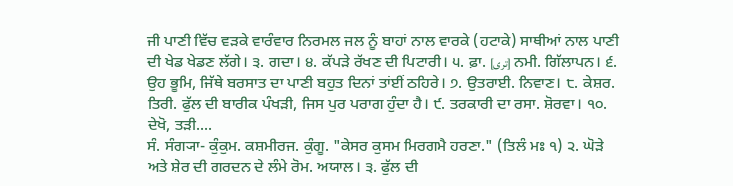ਜੀ ਪਾਣੀ ਵਿੱਚ ਵੜਕੇ ਵਾਰੰਵਾਰ ਨਿਰਮਲ ਜਲ ਨੂੰ ਬਾਹਾਂ ਨਾਲ ਵਾਰਕੇ (ਹਟਾਕੇ) ਸਾਥੀਆਂ ਨਾਲ ਪਾਣੀ ਦੀ ਖੇਡ ਖੇਡਣ ਲੱਗੇ। ੩. ਗਦਾ। ੪. ਕੱਪੜੇ ਰੱਖਣ ਦੀ ਪਿਟਾਰੀ। ੫. ਫ਼ਾ. [تری] ਨਮੀ. ਗਿੱਲਾਪਨ। ੬. ਉਹ ਭੂਮਿ, ਜਿੱਥੇ ਬਰਸਾਤ ਦਾ ਪਾਣੀ ਬਹੁਤ ਦਿਨਾਂ ਤਾਂਈਂ ਠਹਿਰੇ। ੭. ਉਤਰਾਈ. ਨਿਵਾਣ। ੮. ਕੇਸ਼ਰ. ਤਿਰੀ. ਫੁੱਲ ਦੀ ਬਾਰੀਕ ਪੰਖੜੀ, ਜਿਸ ਪੁਰ ਪਰਾਗ ਹੁੰਦਾ ਹੈ। ੯. ਤਰਕਾਰੀ ਦਾ ਰਸਾ. ਸ਼ੋਰਵਾ। ੧੦. ਦੇਖੋ, ਤੜੀ....
ਸੰ. ਸੰਗ੍ਯਾ- ਕੁੰਕੁਮ. ਕਸ਼ਮੀਰਜ. ਕੁੰਗੂ. "ਕੇਸਰ ਕੁਸਮ ਮਿਰਗਮੈ ਹਰਣਾ." (ਤਿਲੰ ਮਃ ੧) ੨. ਘੋੜੇ ਅਤੇ ਸ਼ੇਰ ਦੀ ਗਰਦਨ ਦੇ ਲੰਮੇ ਰੋਮ. ਅਯਾਲ। ੩. ਫੁੱਲ ਦੀ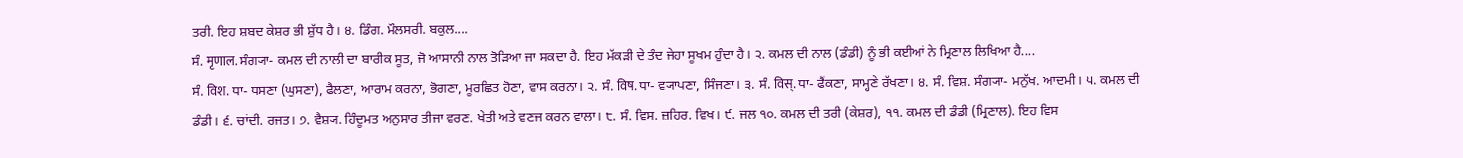ਤਰੀ. ਇਹ ਸ਼ਬਦ ਕੇਸ਼ਰ ਭੀ ਸ਼ੁੱਧ ਹੈ। ੪. ਡਿੰਗ. ਮੌਲਸਰੀ. ਬਕੁਲ....
ਸੰ. मृणाल. ਸੰਗ੍ਯਾ- ਕਮਲ ਦੀ ਨਾਲੀ ਦਾ ਬਾਰੀਕ ਸੂਤ, ਜੋ ਆਸਾਨੀ ਨਾਲ ਤੋੜਿਆ ਜਾ ਸਕਦਾ ਹੈ. ਇਹ ਮੱਕੜੀ ਦੇ ਤੰਦ ਜੇਹਾ ਸੂਖਮ ਹੁੰਦਾ ਹੈ। ੨. ਕਮਲ ਦੀ ਨਾਲ (ਡੰਡੀ) ਨੂੰ ਭੀ ਕਈਆਂ ਨੇ ਮ੍ਰਿਣਾਲ ਲਿਖਿਆ ਹੈ....
ਸੰ. विश. ਧਾ- ਧਸਣਾ (ਘੁਸਣਾ), ਫੈਲਣਾ, ਆਰਾਮ ਕਰਨਾ, ਭੋਗਣਾ, ਮੂਰਛਿਤ ਹੋਣਾ, ਵਾਸ ਕਰਨਾ। ੨. ਸੰ. विष. ਧਾ- ਵ੍ਯਾਪਣਾ, ਸਿੰਜਣਾ। ੩. ਸੰ. विस्. ਧਾ- ਫੈਂਕਣਾ, ਸਾਮ੍ਹਣੇ ਰੱਖਣਾ। ੪. ਸੰ. ਵਿਸ਼. ਸੰਗ੍ਯਾ- ਮਨੁੱਖ. ਆਦਮੀ। ੫. ਕਮਲ ਦੀ ਡੰਡੀ। ੬. ਚਾਂਦੀ. ਰਜਤ। ੭. ਵੈਸ਼੍ਯ. ਹਿੰਦੂਮਤ ਅਨੁਸਾਰ ਤੀਜਾ ਵਰਣ. ਖੇਤੀ ਅਤੇ ਵਣਜ ਕਰਨ ਵਾਲਾ। ੮. ਸੰ. ਵਿਸ. ਜ਼ਹਿਰ. ਵਿਖ। ੯. ਜਲ ੧੦. ਕਮਲ ਦੀ ਤਰੀ (ਕੇਸ਼ਰ), ੧੧. ਕਮਲ ਦੀ ਡੰਡੀ (ਮ੍ਰਿਣਾਲ). ਇਹ ਵਿਸ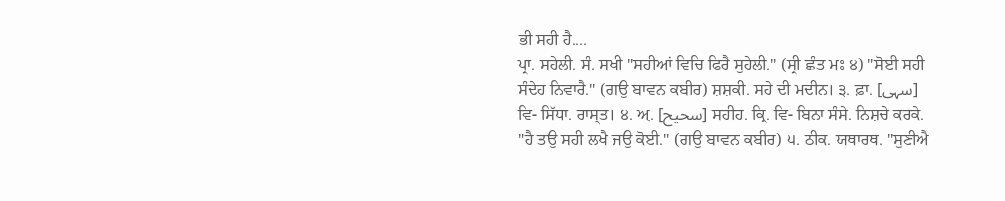ਭੀ ਸਹੀ ਹੈ....
ਪ੍ਰਾ. ਸਹੇਲੀ. ਸੰ. ਸਖੀ "ਸਹੀਆਂ ਵਿਚਿ ਫਿਰੈ ਸੁਹੇਲੀ." (ਸ੍ਰੀ ਛੰਤ ਮਃ ੪) "ਸੋਈ ਸਹੀ ਸੰਦੇਹ ਨਿਵਾਰੈ." (ਗਉ ਬਾਵਨ ਕਬੀਰ) ਸ਼ਸ਼ਕੀ. ਸਹੇ ਦੀ ਮਦੀਨ। ੩. ਫ਼ਾ. [سہی] ਵਿ- ਸਿੱਧਾ. ਰਾਸ੍ਤ। ੪. ਅ਼. [سحیح] ਸਹੀਹ. ਕ੍ਰਿ. ਵਿ- ਬਿਨਾ ਸੰਸੇ. ਨਿਸ਼ਚੇ ਕਰਕੇ. "ਹੈ ਤਉ ਸਹੀ ਲਖੈ ਜਉ ਕੋਈ." (ਗਉ ਬਾਵਨ ਕਬੀਰ) ੫. ਠੀਕ. ਯਥਾਰਥ. "ਸੁਣੀਐ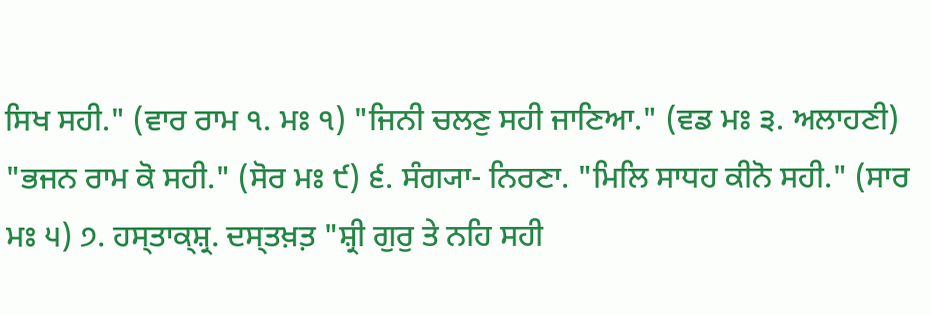ਸਿਖ ਸਹੀ." (ਵਾਰ ਰਾਮ ੧. ਮਃ ੧) "ਜਿਨੀ ਚਲਣੁ ਸਹੀ ਜਾਣਿਆ." (ਵਡ ਮਃ ੩. ਅਲਾਹਣੀ) "ਭਜਨ ਰਾਮ ਕੋ ਸਹੀ." (ਸੋਰ ਮਃ ੯) ੬. ਸੰਗ੍ਯਾ- ਨਿਰਣਾ. "ਮਿਲਿ ਸਾਧਹ ਕੀਨੋ ਸਹੀ." (ਸਾਰ ਮਃ ੫) ੭. ਹਸ੍ਤਾਕ੍ਸ਼੍ਰ. ਦਸ੍ਤਖ਼ਤ਼ "ਸ਼੍ਰੀ ਗੁਰੁ ਤੇ ਨਹਿ ਸਹੀ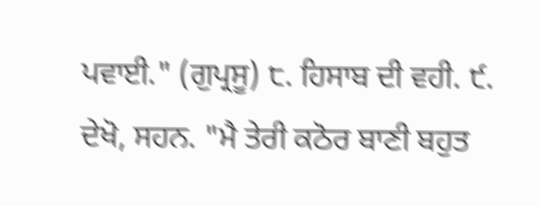ਪਵਾਈ." (ਗੁਪ੍ਰਸੂ) ੮. ਹਿਸਾਬ ਦੀ ਵਹੀ. ੯. ਦੇਖੋ, ਸਹਨ. "ਮੈ ਤੇਰੀ ਕਠੋਰ ਬਾਣੀ ਬਹੁਤ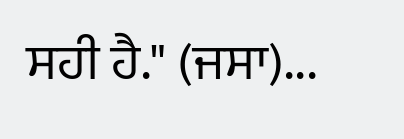ਸਹੀ ਹੈ." (ਜਸਾ)...